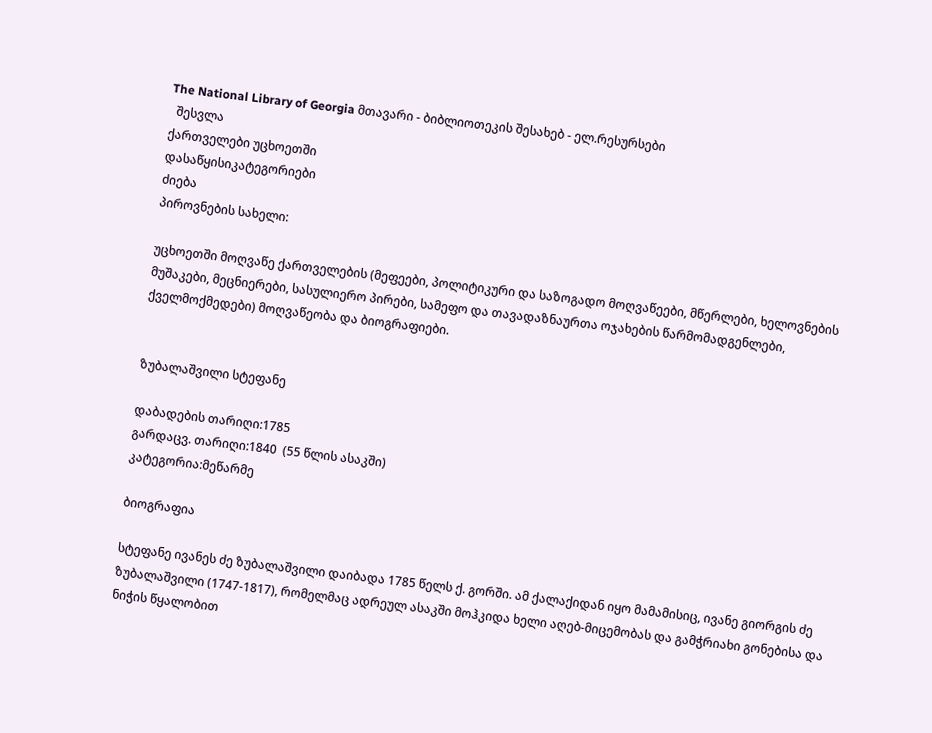The National Library of Georgia მთავარი - ბიბლიოთეკის შესახებ - ელ.რესურსები
  შესვლა
ქართველები უცხოეთში
დასაწყისიკატეგორიები
ძიება
პიროვნების სახელი:

უცხოეთში მოღვაწე ქართველების (მეფეები, პოლიტიკური და საზოგადო მოღვაწეები, მწერლები, ხელოვნების მუშაკები, მეცნიერები, სასულიერო პირები, სამეფო და თავადაზნაურთა ოჯახების წარმომადგენლები, ქველმოქმედები) მოღვაწეობა და ბიოგრაფიები.


ზუბალაშვილი სტეფანე

დაბადების თარიღი:1785
გარდაცვ. თარიღი:1840  (55 წლის ასაკში)
კატეგორია:მეწარმე

ბიოგრაფია

სტეფანე ივანეს ძე ზუბალაშვილი დაიბადა 1785 წელს ქ. გორში. ამ ქალაქიდან იყო მამამისიც, ივანე გიორგის ძე ზუბალაშვილი (1747-1817), რომელმაც ადრეულ ასაკში მოჰკიდა ხელი აღებ-მიცემობას და გამჭრიახი გონებისა და ნიჭის წყალობით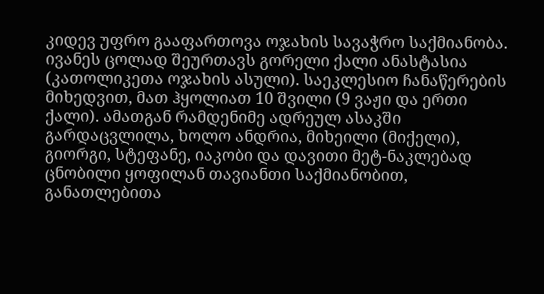კიდევ უფრო გააფართოვა ოჯახის სავაჭრო საქმიანობა. ივანეს ცოლად შეურთავს გორელი ქალი ანასტასია (კათოლიკეთა ოჯახის ასული). საეკლესიო ჩანაწერების მიხედვით, მათ ჰყოლიათ 10 შვილი (9 ვაჟი და ერთი ქალი). ამათგან რამდენიმე ადრეულ ასაკში გარდაცვლილა, ხოლო ანდრია, მიხეილი (მიქელი), გიორგი, სტეფანე, იაკობი და დავითი მეტ-ნაკლებად ცნობილი ყოფილან თავიანთი საქმიანობით, განათლებითა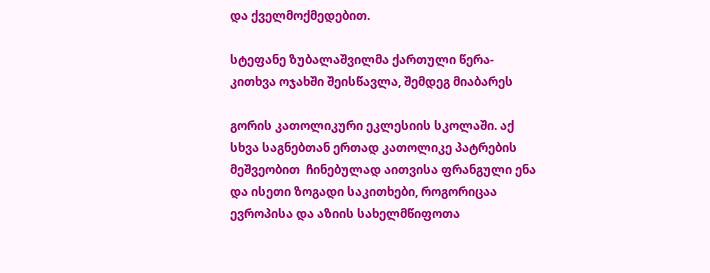და ქველმოქმედებით.

სტეფანე ზუბალაშვილმა ქართული წერა-კითხვა ოჯახში შეისწავლა, შემდეგ მიაბარეს

გორის კათოლიკური ეკლესიის სკოლაში. აქ სხვა საგნებთან ერთად კათოლიკე პატრების მეშვეობით  ჩინებულად აითვისა ფრანგული ენა და ისეთი ზოგადი საკითხები, როგორიცაა ევროპისა და აზიის სახელმწიფოთა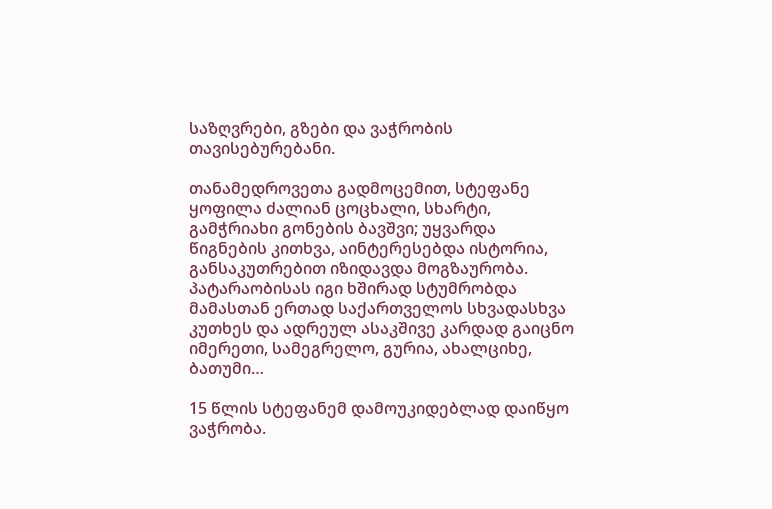საზღვრები, გზები და ვაჭრობის თავისებურებანი.

თანამედროვეთა გადმოცემით, სტეფანე ყოფილა ძალიან ცოცხალი, სხარტი, გამჭრიახი გონების ბავშვი; უყვარდა წიგნების კითხვა, აინტერესებდა ისტორია, განსაკუთრებით იზიდავდა მოგზაურობა. პატარაობისას იგი ხშირად სტუმრობდა მამასთან ერთად საქართველოს სხვადასხვა კუთხეს და ადრეულ ასაკშივე კარდად გაიცნო იმერეთი, სამეგრელო, გურია, ახალციხე, ბათუმი…

15 წლის სტეფანემ დამოუკიდებლად დაიწყო ვაჭრობა.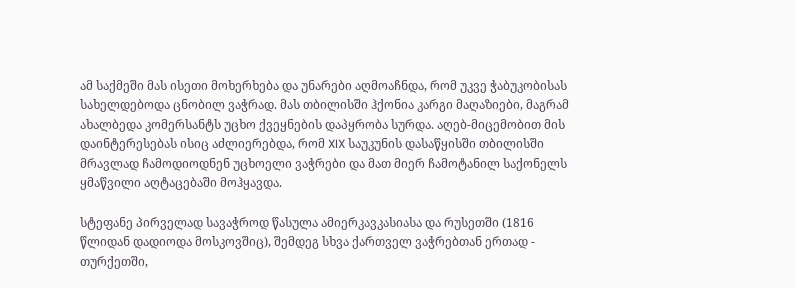ამ საქმეში მას ისეთი მოხერხება და უნარები აღმოაჩნდა, რომ უკვე ჭაბუკობისას სახელდებოდა ცნობილ ვაჭრად. მას თბილისში ჰქონია კარგი მაღაზიები, მაგრამ ახალბედა კომერსანტს უცხო ქვეყნების დაპყრობა სურდა. აღებ-მიცემობით მის დაინტერესებას ისიც აძლიერებდა, რომ XIX საუკუნის დასაწყისში თბილისში მრავლად ჩამოდიოდნენ უცხოელი ვაჭრები და მათ მიერ ჩამოტანილ საქონელს ყმაწვილი აღტაცებაში მოჰყავდა.

სტეფანე პირველად სავაჭროდ წასულა ამიერკავკასიასა და რუსეთში (1816 წლიდან დადიოდა მოსკოვშიც), შემდეგ სხვა ქართველ ვაჭრებთან ერთად - თურქეთში,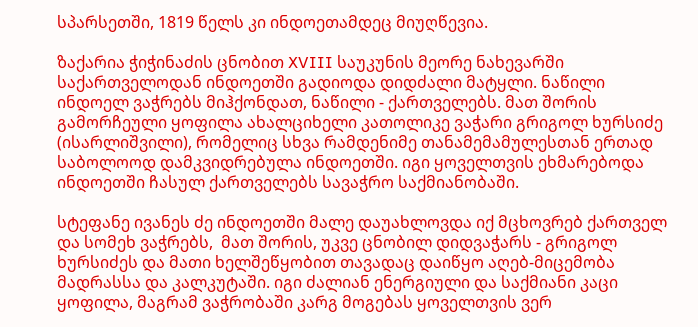სპარსეთში, 1819 წელს კი ინდოეთამდეც მიუღწევია.

ზაქარია ჭიჭინაძის ცნობით XVIII საუკუნის მეორე ნახევარში საქართველოდან ინდოეთში გადიოდა დიდძალი მატყლი. ნაწილი ინდოელ ვაჭრებს მიჰქონდათ, ნაწილი - ქართველებს. მათ შორის გამორჩეული ყოფილა ახალციხელი კათოლიკე ვაჭარი გრიგოლ ხურსიძე (ისარლიშვილი), რომელიც სხვა რამდენიმე თანამემამულესთან ერთად საბოლოოდ დამკვიდრებულა ინდოეთში. იგი ყოველთვის ეხმარებოდა ინდოეთში ჩასულ ქართველებს სავაჭრო საქმიანობაში.

სტეფანე ივანეს ძე ინდოეთში მალე დაუახლოვდა იქ მცხოვრებ ქართველ და სომეხ ვაჭრებს,  მათ შორის, უკვე ცნობილ დიდვაჭარს - გრიგოლ ხურსიძეს და მათი ხელშეწყობით თავადაც დაიწყო აღებ-მიცემობა მადრასსა და კალკუტაში. იგი ძალიან ენერგიული და საქმიანი კაცი ყოფილა, მაგრამ ვაჭრობაში კარგ მოგებას ყოველთვის ვერ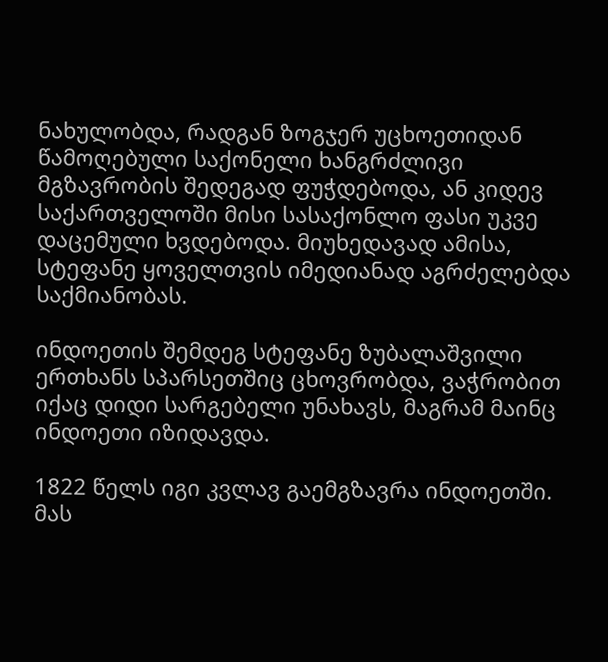ნახულობდა, რადგან ზოგჯერ უცხოეთიდან წამოღებული საქონელი ხანგრძლივი მგზავრობის შედეგად ფუჭდებოდა, ან კიდევ საქართველოში მისი სასაქონლო ფასი უკვე დაცემული ხვდებოდა. მიუხედავად ამისა, სტეფანე ყოველთვის იმედიანად აგრძელებდა საქმიანობას.

ინდოეთის შემდეგ სტეფანე ზუბალაშვილი ერთხანს სპარსეთშიც ცხოვრობდა, ვაჭრობით იქაც დიდი სარგებელი უნახავს, მაგრამ მაინც ინდოეთი იზიდავდა.

1822 წელს იგი კვლავ გაემგზავრა ინდოეთში. მას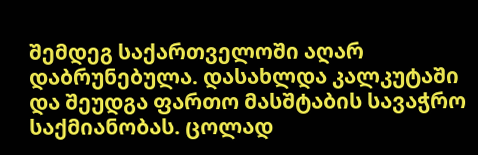შემდეგ საქართველოში აღარ დაბრუნებულა. დასახლდა კალკუტაში და შეუდგა ფართო მასშტაბის სავაჭრო საქმიანობას. ცოლად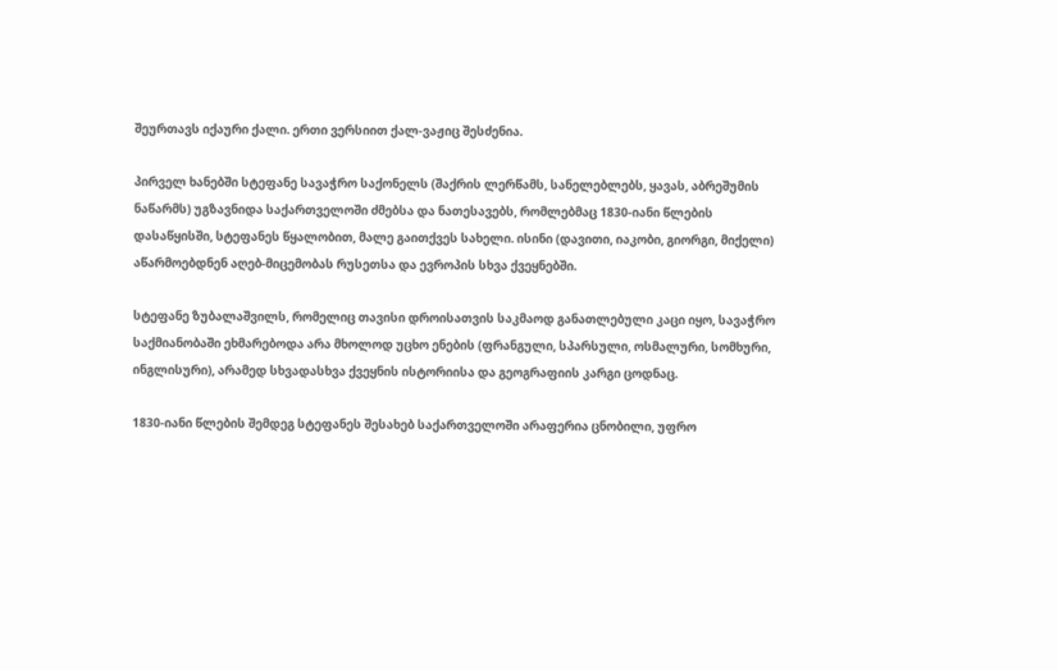შეურთავს იქაური ქალი. ერთი ვერსიით ქალ-ვაჟიც შესძენია.

პირველ ხანებში სტეფანე სავაჭრო საქონელს (შაქრის ლერწამს, სანელებლებს, ყავას, აბრეშუმის ნაწარმს) უგზავნიდა საქართველოში ძმებსა და ნათესავებს, რომლებმაც 1830-იანი წლების დასაწყისში, სტეფანეს წყალობით, მალე გაითქვეს სახელი. ისინი (დავითი, იაკობი, გიორგი, მიქელი) აწარმოებდნენ აღებ-მიცემობას რუსეთსა და ევროპის სხვა ქვეყნებში.

სტეფანე ზუბალაშვილს, რომელიც თავისი დროისათვის საკმაოდ განათლებული კაცი იყო, სავაჭრო საქმიანობაში ეხმარებოდა არა მხოლოდ უცხო ენების (ფრანგული, სპარსული, ოსმალური, სომხური, ინგლისური), არამედ სხვადასხვა ქვეყნის ისტორიისა და გეოგრაფიის კარგი ცოდნაც.

1830-იანი წლების შემდეგ სტეფანეს შესახებ საქართველოში არაფერია ცნობილი, უფრო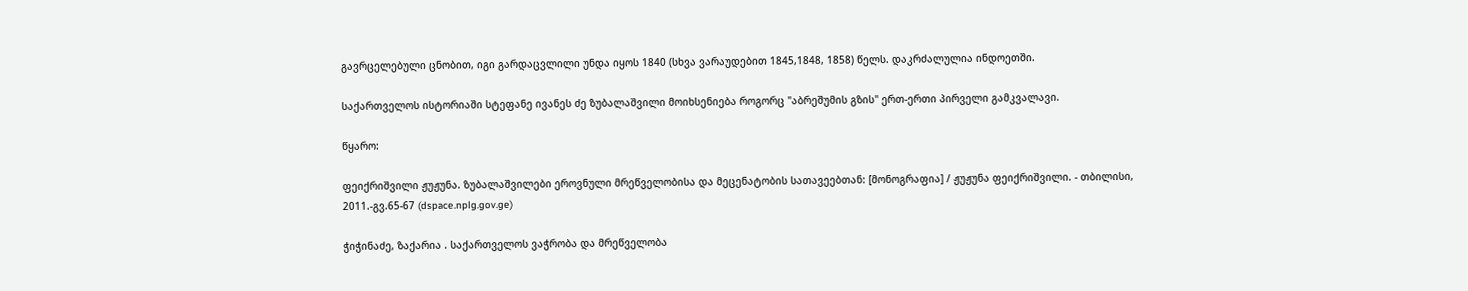გავრცელებული ცნობით, იგი გარდაცვლილი უნდა იყოს 1840 (სხვა ვარაუდებით 1845,1848, 1858) წელს. დაკრძალულია ინდოეთში.

საქართველოს ისტორიაში სტეფანე ივანეს ძე ზუბალაშვილი მოიხსენიება როგორც "აბრეშუმის გზის" ერთ-ერთი პირველი გამკვალავი.

წყარო:

ფეიქრიშვილი ჟუჟუნა. ზუბალაშვილები ეროვნული მრეწველობისა და მეცენატობის სათავეებთან: [მონოგრაფია] / ჟუჟუნა ფეიქრიშვილი. - თბილისი, 2011.-გვ.65-67 (dspace.nplg.gov.ge)

ჭიჭინაძე, ზაქარია . საქართველოს ვაჭრობა და მრეწველობა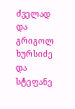ძველად და გრიგოლ ხურსიძე და სტეფანე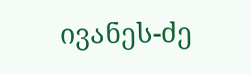ივანეს-ძე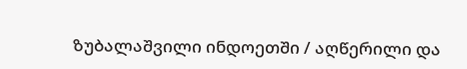ზუბალაშვილი ინდოეთში / აღწერილი და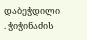დაბეჭდილი . ჭიჭინაძის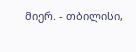მიერ. - თბილისი,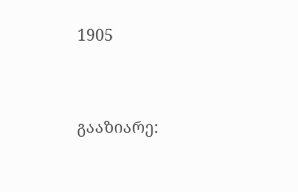1905


გააზიარე: